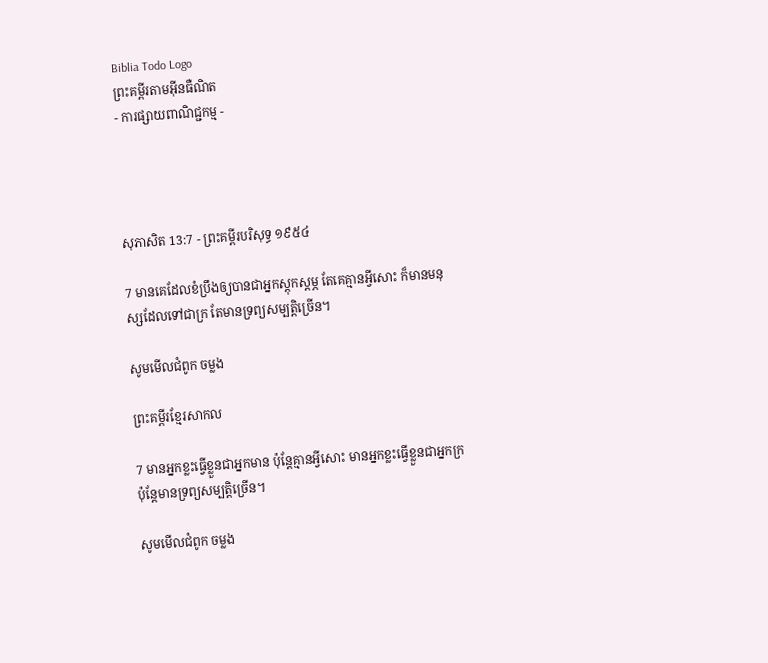Biblia Todo Logo
ព្រះគម្ពីរតាមអ៊ីនធឺណិត
- ការផ្សាយពាណិជ្ជកម្ម -




សុភា‌សិត 13:7 - ព្រះគម្ពីរបរិសុទ្ធ ១៩៥៤

7 មានគេដែលខំប្រឹងឲ្យបានជាអ្នកស្តុក‌ស្តម្ភ តែគេគ្មានអ្វីសោះ ក៏មានមនុស្សដែលទៅជាក្រ តែមានទ្រព្យសម្បត្តិច្រើន។

សូមមើលជំពូក ចម្លង

ព្រះគម្ពីរខ្មែរសាកល

7 មានអ្នកខ្លះធ្វើខ្លួនជាអ្នកមាន ប៉ុន្តែគ្មានអ្វីសោះ មានអ្នកខ្លះធ្វើខ្លួនជាអ្នកក្រ ប៉ុន្តែមានទ្រព្យសម្បត្តិច្រើន។

សូមមើលជំពូក ចម្លង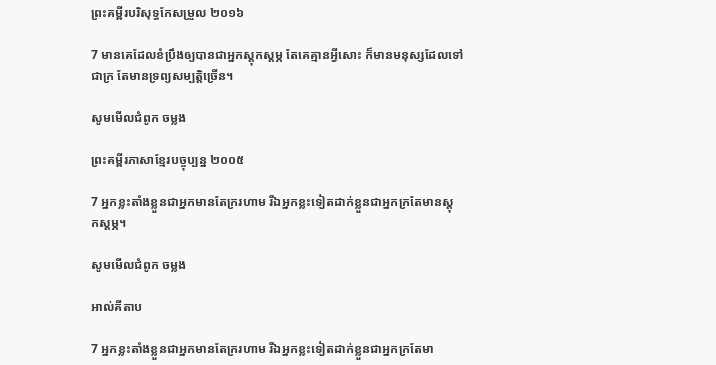ព្រះគម្ពីរបរិសុទ្ធកែសម្រួល ២០១៦

7 មានគេដែលខំប្រឹងឲ្យបានជាអ្នកស្តុក‌ស្តម្ភ តែគេគ្មានអ្វីសោះ ក៏មានមនុស្សដែលទៅជាក្រ តែមានទ្រព្យសម្បត្តិច្រើន។

សូមមើលជំពូក ចម្លង

ព្រះគម្ពីរភាសាខ្មែរបច្ចុប្បន្ន ២០០៥

7 អ្នកខ្លះតាំងខ្លួនជាអ្នកមានតែក្ររហាម រីឯអ្នកខ្លះទៀតដាក់ខ្លួនជាអ្នកក្រតែមានស្ដុក‌ស្ដម្ភ។

សូមមើលជំពូក ចម្លង

អាល់គីតាប

7 អ្នកខ្លះតាំងខ្លួនជាអ្នកមានតែក្ររហាម រីឯអ្នកខ្លះទៀតដាក់ខ្លួនជាអ្នកក្រតែមា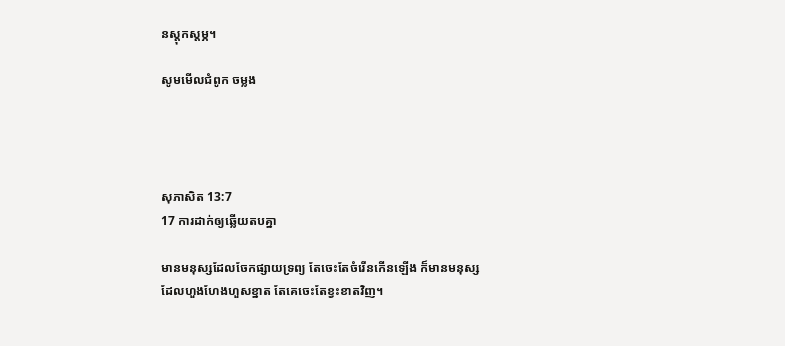នស្ដុក‌ស្ដម្ភ។

សូមមើលជំពូក ចម្លង




សុភា‌សិត 13:7
17 ការដាក់ឲ្យឆ្លើយតបគ្នា

មានមនុស្សដែលចែកផ្សាយទ្រព្យ តែចេះតែចំរើនកើនឡើង ក៏មានមនុស្សដែលហួង‌ហែងហួសខ្នាត តែគេចេះតែខ្វះខាតវិញ។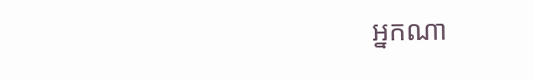អ្នកណា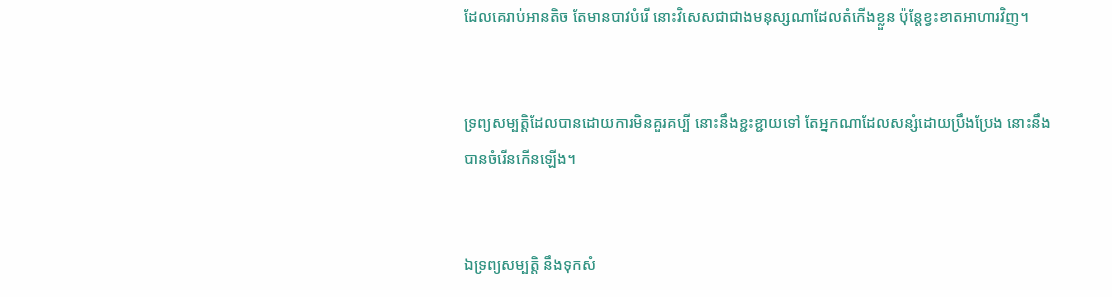ដែលគេរាប់អានតិច តែមានបាវបំរើ នោះវិសេសជាជាងមនុស្សណាដែលតំកើងខ្លួន ប៉ុន្តែខ្វះខាតអាហារវិញ។


ទ្រព្យសម្បត្តិដែលបានដោយការមិនគួរគប្បី នោះនឹងខ្ជះ‌ខ្ជាយទៅ តែអ្នកណាដែលសន្សំដោយប្រឹង‌ប្រែង នោះនឹងបានចំរើនកើនឡើង។


ឯទ្រព្យសម្បត្តិ នឹងទុកសំ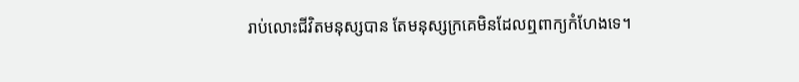រាប់លោះជីវិតមនុស្សបាន តែមនុស្សក្រគេមិនដែលឮពាក្យកំហែងទេ។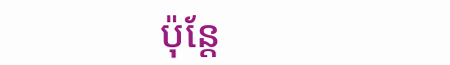ប៉ុន្តែ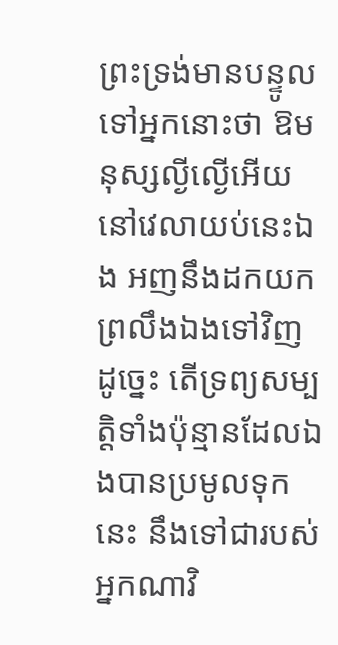ព្រះ‌ទ្រង់មានបន្ទូលទៅអ្នកនោះថា ឱមនុស្សល្ងី‌ល្ងើអើយ នៅវេលាយប់នេះឯង អញនឹងដកយកព្រលឹងឯងទៅវិញ ដូច្នេះ តើទ្រព្យសម្បត្តិទាំងប៉ុន្មានដែលឯងបានប្រមូលទុកនេះ នឹងទៅជារបស់អ្នកណាវិ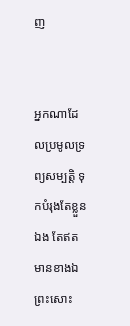ញ


អ្នកណាដែលប្រមូលទ្រព្យសម្បត្តិ ទុកបំរុងតែខ្លួនឯង តែឥតមានខាងឯព្រះសោះ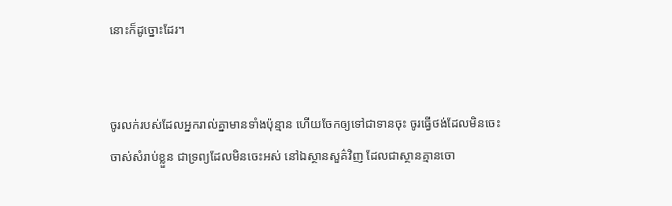នោះក៏ដូច្នោះដែរ។


ចូរលក់របស់ដែលអ្នករាល់គ្នាមានទាំងប៉ុន្មាន ហើយចែកឲ្យទៅជាទានចុះ ចូរធ្វើថង់ដែលមិនចេះចាស់សំរាប់ខ្លួន ជាទ្រព្យដែលមិនចេះអស់ នៅឯស្ថាន‌សួគ៌វិញ ដែលជាស្ថានគ្មានចោ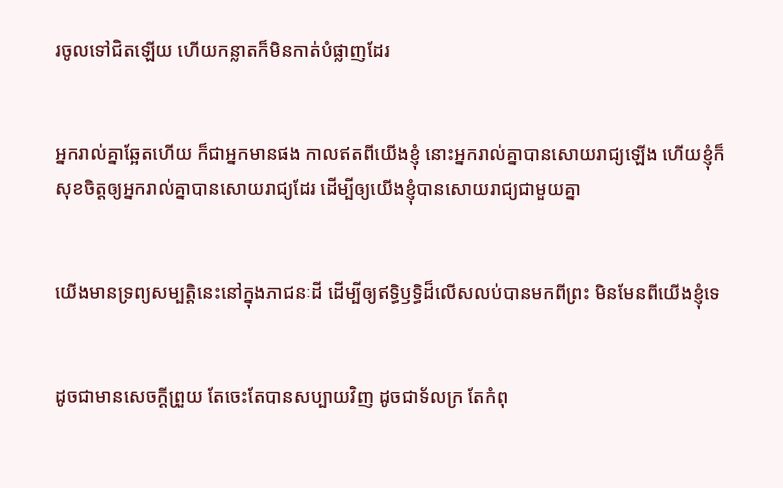រចូលទៅជិតឡើយ ហើយកន្លាតក៏មិនកាត់បំផ្លាញដែរ


អ្នករាល់គ្នាឆ្អែតហើយ ក៏ជាអ្នកមានផង កាលឥតពីយើងខ្ញុំ នោះអ្នករាល់គ្នាបានសោយ‌រាជ្យឡើង ហើយខ្ញុំក៏សុខចិត្តឲ្យអ្នករាល់គ្នាបានសោយ‌រាជ្យដែរ ដើម្បីឲ្យយើងខ្ញុំបានសោយ‌រាជ្យជាមួយគ្នា


យើងមានទ្រព្យសម្បត្តិនេះនៅក្នុងភាជនៈដី ដើម្បីឲ្យឥទ្ធិ‌ឫទ្ធិដ៏លើស‌លប់បានមកពីព្រះ មិនមែនពីយើងខ្ញុំទេ


ដូចជាមានសេចក្ដីព្រួយ តែចេះតែបានសប្បាយវិញ ដូចជាទ័ល‌ក្រ តែកំពុ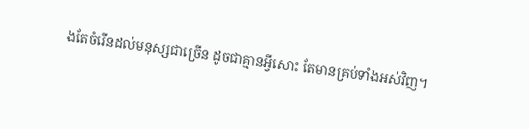ងតែចំរើនដល់មនុស្សជាច្រើន ដូចជាគ្មានអ្វីសោះ តែមានគ្រប់ទាំងអស់វិញ។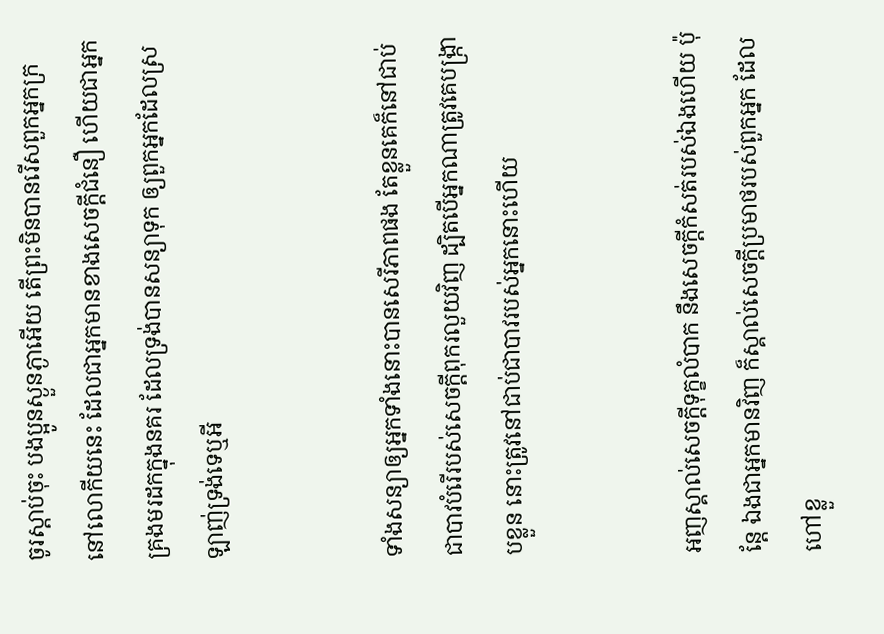ចូរស្តាប់ចុះ បងប្អូនស្ងួន‌ភ្ងាអើយ តើព្រះមិនបានរើសពួកអ្នកក្រនៅលោកីយនេះ ដែលជាអ្នកមានខាងសេចក្ដីជំនឿ ហើយជាអ្នកគ្រងមរដកក្នុងនគរ ដែលទ្រង់បានសន្យាទុក ឲ្យពួកអ្នកដែលស្រឡាញ់ទ្រង់ទេឬអី


ទាំងសន្យាឲ្យអ្នកទាំងនោះបានសេរី‌ភាពផង តែខ្លួនគេក៏នៅជាប់ជាបាវបំរើរបស់សេចក្ដីពុក‌រលួយវិញ ដ្បិតបើអ្នកណាត្រូវគេបង្ក្រាបខ្លួន នោះត្រូវនៅជាប់ជាបាវរបស់អ្នកនោះហើយ


អញស្គាល់សេចក្ដីទុក្ខលំបាក នឹងសេចក្ដីកំសត់របស់ឯងហើយ ប៉ុន្តែ ឯងជាអ្នកមានវិញ ក៏ស្គាល់សេចក្ដីប្រមាថរបស់ពួកអ្នក ដែលហៅខ្លួ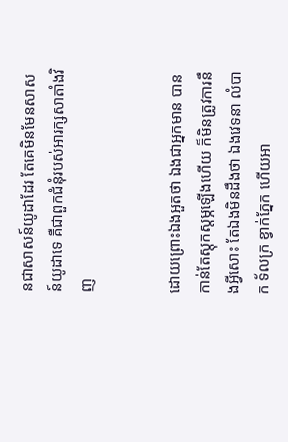នជាសាសន៍យូដាដែរ តែគេមិនមែនសាសន៍យូដាទេ គឺជាពួកជំនុំរបស់អារក្សសាតាំងវិញ


ដោយព្រោះឯងអួតថា ឯងជាអ្នកមាន បានកាន់តែស្តុក‌ស្តម្ភឡើងហើយ ក៏មិនត្រូវការនឹងអ្វីសោះ តែឯងមិនដឹងថា ឯងវេទនា លំបាក ទ័ល‌ក្រ ខ្វាក់ភ្នែក ហើយអា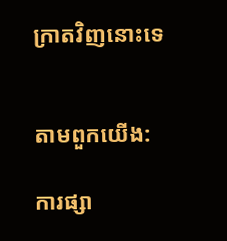ក្រាតវិញនោះទេ


តាមពួកយើង:

ការផ្សា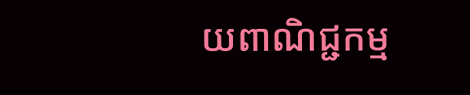យពាណិជ្ជកម្ម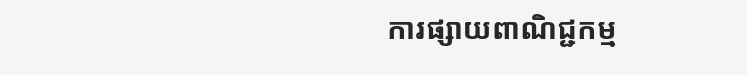ការផ្សាយពាណិជ្ជកម្ម